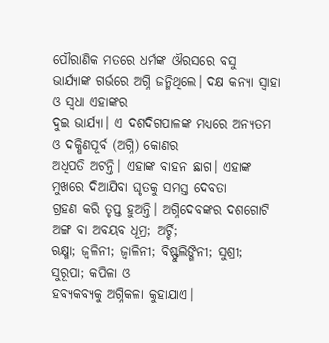ପୌରାଣିକ ମତରେ ଧର୍ମଙ୍କ ଔରସରେ ବସୁ
ଭାର୍ଯ୍ୟାଙ୍କ ଗର୍ଭରେ ଅଗ୍ନି ଜନ୍ମିଥିଲେ। ଦକ୍ଷ କନ୍ୟା ସ୍ୱାହା ଓ ସ୍ୱଧା ଏହାଙ୍କର
ଦୁଇ ଭାର୍ଯ୍ୟା। ଏ ଦଶଦିଗପାଳଙ୍କ ମଧ୍ୟରେ ଅନ୍ୟତମ ଓ ଦକ୍ଷିଣପୂର୍ବ (ଅଗ୍ନି) କୋଣର
ଅଧିପତି ଅଟନ୍ତି। ଏହାଙ୍କ ବାହନ ଛାଗ। ଏହାଙ୍କ ମୁଖରେ ଦିଆଯିବା ଘୃତକୁ ସମସ୍ତ ଦେବତା
ଗ୍ରହଣ କରି ତୃପ୍ତ ହୁଅନ୍ତି। ଅଗ୍ନିଦେବଙ୍କର ଦଶଗୋଟି ଅଙ୍ଗ ବା ଅବୟବ ଧୂମ୍ର; ଅର୍ଚ୍ଚି;
ଋକ୍ଷ୍ମା; ଜ୍ୱଳିନୀ; ଜ୍ୱାଳିନୀ; ବିଷ୍ଫୁଲିଙ୍ଗିନୀ; ସୁଶ୍ରୀ; ସୁରୂପା; କପିଳା ଓ
ହବ୍ୟକବ୍ୟକୁ ଅଗ୍ନିକଳା କୁହାଯାଏ।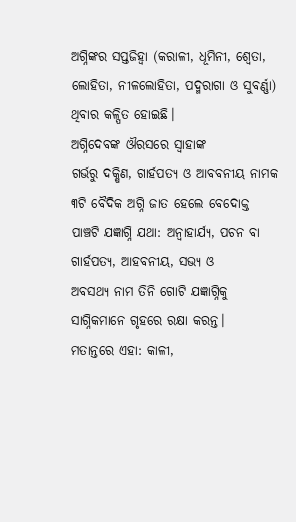ଅଗ୍ନିଙ୍କର ସପ୍ତଜିହ୍ୱା (କରାଳୀ, ଧୂମିନୀ, ଶ୍ୱେତା,
ଲୋହିତା, ନୀଳଲୋହିତା, ପଦ୍ମରାଗା ଓ ସୁବର୍ଣ୍ଣା) ଥିବାର କଳ୍ପିତ ହୋଇଛି।
ଅଗ୍ନିଦେବଙ୍କ ଔରସରେ ସ୍ୱାହାଙ୍କ
ଗର୍ଭରୁ ଦକ୍ଷିଣ, ଗାର୍ହପତ୍ୟ ଓ ଆବବନୀୟ ନାମକ ୩ଟି ବୈଦିକ ଅଗ୍ନି ଜାତ ହେଲେ ବେଦୋକ୍ତ
ପାଞ୍ଚଟି ଯଜ୍ଞାଗ୍ନି ଯଥା: ଅନ୍ୱାହାର୍ଯ୍ୟ, ପଚନ ବା ଗାର୍ହପତ୍ୟ, ଆହବନୀୟ, ସଭ୍ୟ ଓ
ଅବସଥ୍ୟ ନାମ ତିନି ଗୋଟି ଯଜ୍ଞାଗ୍ନିକୁ ସାଗ୍ନିକମାନେ ଗୃହରେ ରକ୍ଷା କରନ୍ତ।
ମତାନ୍ତରେ ଏହା: କାଳୀ,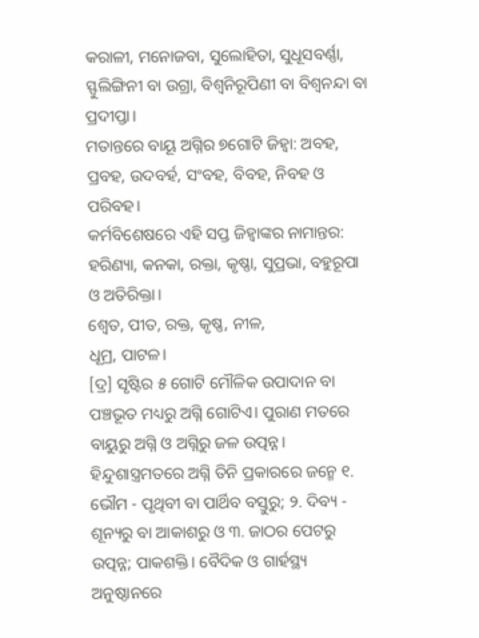କରାଳୀ, ମନୋଜବା, ସୁଲୋହିତା, ସୁଧୂସବର୍ଣ୍ଣା, ସ୍ଫୁଲିଙ୍ଗିନୀ ବା ଉଗ୍ରା, ବିଶ୍ୱନିରୂପିଣୀ ବା ବିଶ୍ୱନନ୍ଦା ବା ପ୍ରଦୀପ୍ତା।
ମତାନ୍ତରେ ବାୟୂ ଅଗ୍ନିର ୭ଗୋଟି ଜିହ୍ୱା: ଅବହ, ପ୍ରବହ, ଉଦବର୍ହ, ସଂବହ, ବିବହ, ନିବହ ଓ ପରିବହ।
କର୍ମବିଶେଷରେ ଏହି ସପ୍ତ ଜିହ୍ୱାଙ୍କର ନାମାନ୍ତର: ହରିଣ୍ୟା, କନକା, ରକ୍ତା, କୃଷ୍ଣା, ସୁପ୍ରଭା, ବହୁରୂପା ଓ ଅତିରିକ୍ତା।
ଶ୍ୱେତ, ପୀତ, ରକ୍ତ, କୃଷ୍ଣ, ନୀଳ,
ଧୂମ୍ର, ପାଟଳ।
[ଦ୍ର] ସୃଷ୍ଟିର ୫ ଗୋଟି ମୌଳିକ ଉପାଦାନ ବା ପଞ୍ଚଭୂତ ମଧ୍ୟରୁ ଅଗ୍ନି ଗୋଟିଏ। ପୁରାଣ ମତରେ ବାୟୁରୁ ଅଗ୍ନି ଓ ଅଗ୍ନିରୁ ଜଳ ଉତ୍ପନ୍ନ। ହିନ୍ଦୁଶାସ୍ତ୍ରମତରେ ଅଗ୍ନି ତିନି ପ୍ରକାରରେ ଜନ୍ମେ ୧. ଭୌମ - ପୃଥିବୀ ବା ପାର୍ଥିବ ବସ୍ତୁରୁ; ୨. ଦିବ୍ୟ - ଶୂନ୍ୟରୁ ବା ଆକାଶରୁ ଓ ୩. ଜାଠର ପେଟରୁ ଉତ୍ପନ୍ନ; ପାକଶକ୍ତି। ବୈଦିକ ଓ ଗାର୍ହସ୍ଥ୍ୟ ଅନୁଷ୍ଠାନରେ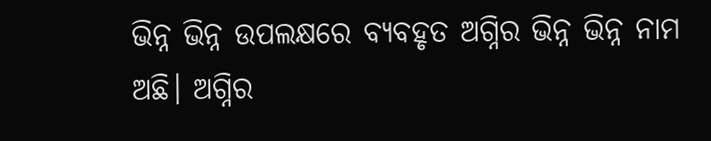ଭିନ୍ନ ଭିନ୍ନ ଉପଲକ୍ଷରେ ବ୍ୟବହୃତ ଅଗ୍ନିର ଭିନ୍ନ ଭିନ୍ନ ନାମ ଅଛି। ଅଗ୍ନିର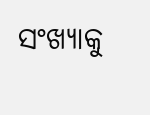ସଂଖ୍ୟାକୁ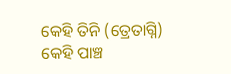କେହି ତିନି (ତ୍ରେତାଗ୍ନି) କେହି ପାଞ୍ଚ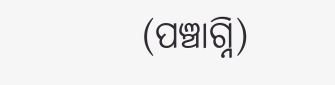(ପଞ୍ଚାଗ୍ନି)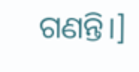ଗଣନ୍ତି।]